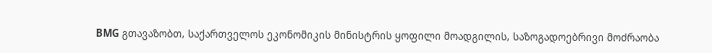BMG გთავაზობთ, საქართველოს ეკონომიკის მინისტრის ყოფილი მოადგილის, საზოგადოებრივი მოძრაობა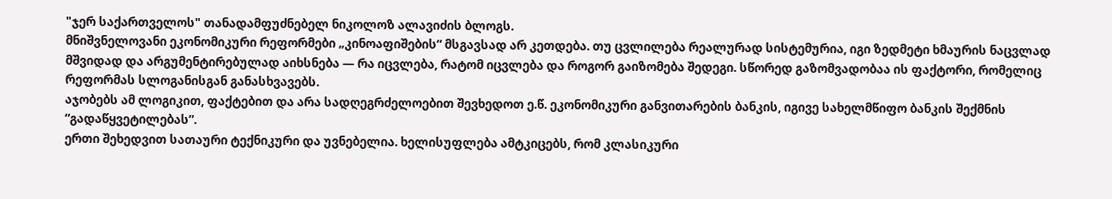"ჯერ საქართველოს" თანადამფუძნებელ ნიკოლოზ ალავიძის ბლოგს.
მნიშვნელოვანი ეკონომიკური რეფორმები „კინოაფიშების“ მსგავსად არ კეთდება. თუ ცვლილება რეალურად სისტემურია, იგი ზედმეტი ხმაურის ნაცვლად მშვიდად და არგუმენტირებულად აიხსნება — რა იცვლება, რატომ იცვლება და როგორ გაიზომება შედეგი. სწორედ გაზომვადობაა ის ფაქტორი, რომელიც რეფორმას სლოგანისგან განასხვავებს.
აჯობებს ამ ლოგიკით, ფაქტებით და არა სადღეგრძელოებით შევხედოთ ე.წ. ეკონომიკური განვითარების ბანკის, იგივე სახელმწიფო ბანკის შექმნის “გადაწყვეტილებას”.
ერთი შეხედვით სათაური ტექნიკური და უვნებელია. ხელისუფლება ამტკიცებს, რომ კლასიკური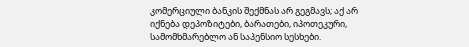კომერციული ბანკის შექმნას არ გეგმავს; აქ არ იქნება დეპოზიტები, ბარათები, იპოთეკური, სამომხმარებლო ან საპენსიო სესხები.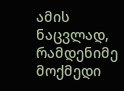ამის ნაცვლად, რამდენიმე მოქმედი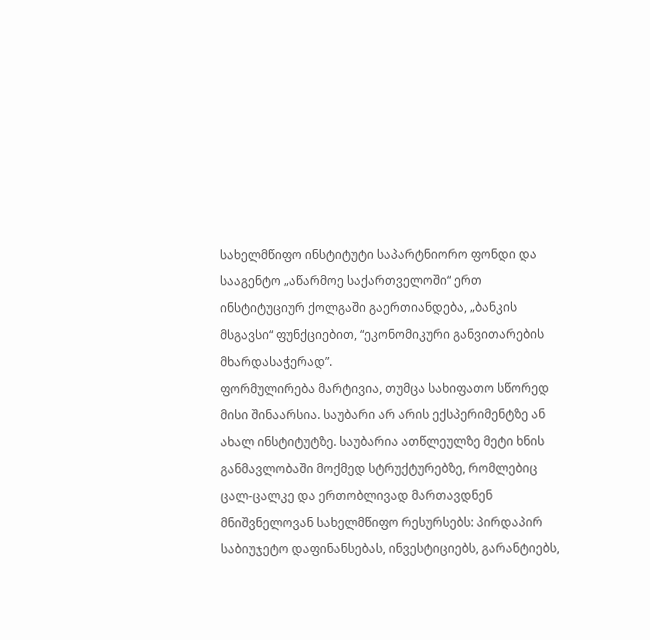სახელმწიფო ინსტიტუტი საპარტნიორო ფონდი და სააგენტო „აწარმოე საქართველოში“ ერთ ინსტიტუციურ ქოლგაში გაერთიანდება, „ბანკის მსგავსი“ ფუნქციებით, “ეკონომიკური განვითარების მხარდასაჭერად”.
ფორმულირება მარტივია, თუმცა სახიფათო სწორედ მისი შინაარსია. საუბარი არ არის ექსპერიმენტზე ან ახალ ინსტიტუტზე. საუბარია ათწლეულზე მეტი ხნის განმავლობაში მოქმედ სტრუქტურებზე, რომლებიც ცალ-ცალკე და ერთობლივად მართავდნენ მნიშვნელოვან სახელმწიფო რესურსებს: პირდაპირ საბიუჯეტო დაფინანსებას, ინვესტიციებს, გარანტიებს,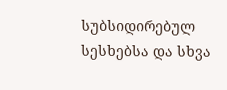სუბსიდირებულ სესხებსა და სხვა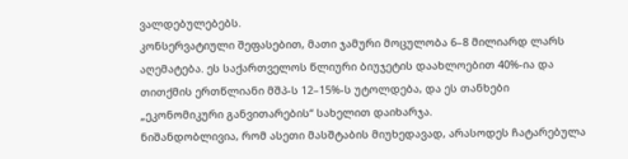ვალდებულებებს.
კონსერვატიული შეფასებით, მათი ჯამური მოცულობა 6–8 მილიარდ ლარს აღემატება. ეს საქართველოს წლიური ბიუჯეტის დაახლოებით 40%-ია და თითქმის ერთწლიანი მშპ-ს 12–15%-ს უტოლდება, და ეს თანხები „ეკონომიკური განვითარების“ სახელით დაიხარჯა.
ნიშანდობლივია, რომ ასეთი მასშტაბის მიუხედავად, არასოდეს ჩატარებულა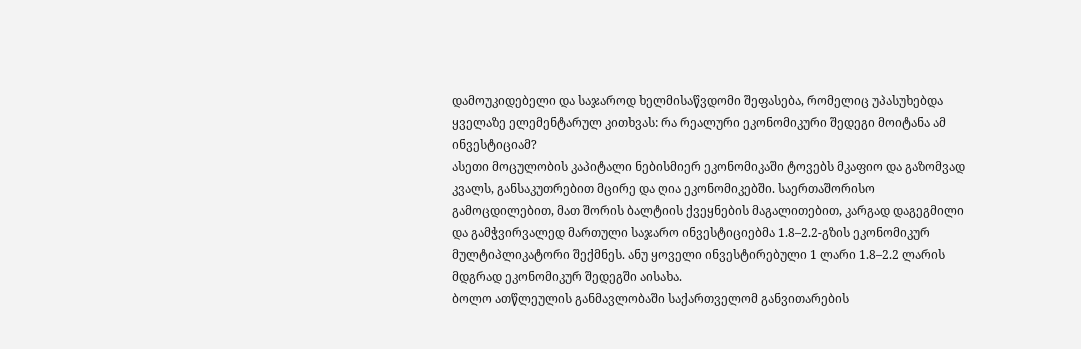დამოუკიდებელი და საჯაროდ ხელმისაწვდომი შეფასება, რომელიც უპასუხებდა ყველაზე ელემენტარულ კითხვას: რა რეალური ეკონომიკური შედეგი მოიტანა ამ ინვესტიციამ?
ასეთი მოცულობის კაპიტალი ნებისმიერ ეკონომიკაში ტოვებს მკაფიო და გაზომვად კვალს, განსაკუთრებით მცირე და ღია ეკონომიკებში. საერთაშორისო გამოცდილებით, მათ შორის ბალტიის ქვეყნების მაგალითებით, კარგად დაგეგმილი და გამჭვირვალედ მართული საჯარო ინვესტიციებმა 1.8–2.2-გზის ეკონომიკურ მულტიპლიკატორი შექმნეს. ანუ ყოველი ინვესტირებული 1 ლარი 1.8–2.2 ლარის მდგრად ეკონომიკურ შედეგში აისახა.
ბოლო ათწლეულის განმავლობაში საქართველომ განვითარების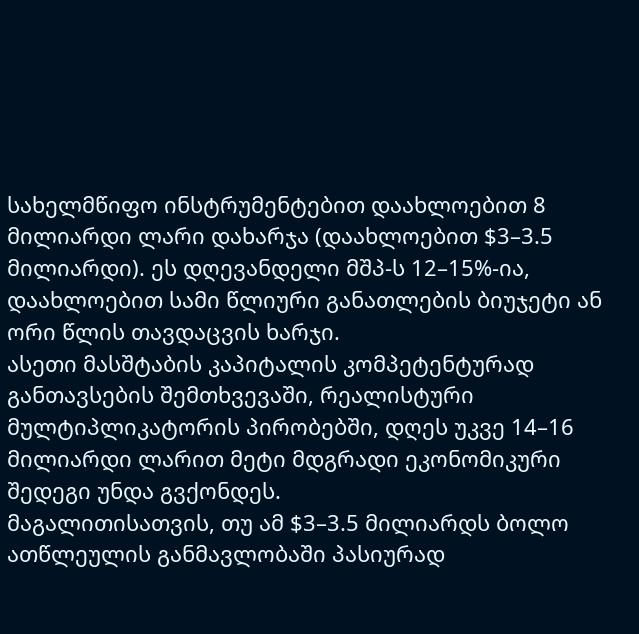სახელმწიფო ინსტრუმენტებით დაახლოებით 8 მილიარდი ლარი დახარჯა (დაახლოებით $3–3.5 მილიარდი). ეს დღევანდელი მშპ-ს 12–15%-ია, დაახლოებით სამი წლიური განათლების ბიუჯეტი ან ორი წლის თავდაცვის ხარჯი.
ასეთი მასშტაბის კაპიტალის კომპეტენტურად განთავსების შემთხვევაში, რეალისტური მულტიპლიკატორის პირობებში, დღეს უკვე 14–16 მილიარდი ლარით მეტი მდგრადი ეკონომიკური შედეგი უნდა გვქონდეს.
მაგალითისათვის, თუ ამ $3–3.5 მილიარდს ბოლო ათწლეულის განმავლობაში პასიურად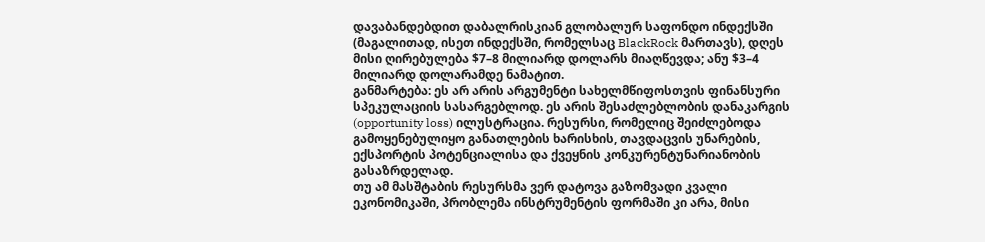დავაბანდებდით დაბალრისკიან გლობალურ საფონდო ინდექსში (მაგალითად, ისეთ ინდექსში, რომელსაც BlackRock მართავს), დღეს მისი ღირებულება $7–8 მილიარდ დოლარს მიაღწევდა; ანუ $3–4 მილიარდ დოლარამდე ნამატით.
განმარტება: ეს არ არის არგუმენტი სახელმწიფოსთვის ფინანსური სპეკულაციის სასარგებლოდ. ეს არის შესაძლებლობის დანაკარგის (opportunity loss) ილუსტრაცია. რესურსი, რომელიც შეიძლებოდა გამოყენებულიყო განათლების ხარისხის, თავდაცვის უნარების, ექსპორტის პოტენციალისა და ქვეყნის კონკურენტუნარიანობის გასაზრდელად.
თუ ამ მასშტაბის რესურსმა ვერ დატოვა გაზომვადი კვალი ეკონომიკაში, პრობლემა ინსტრუმენტის ფორმაში კი არა, მისი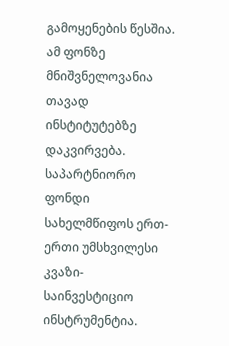გამოყენების წესშია.
ამ ფონზე მნიშვნელოვანია თავად ინსტიტუტებზე დაკვირვება. საპარტნიორო ფონდი სახელმწიფოს ერთ-ერთი უმსხვილესი კვაზი-საინვესტიციო ინსტრუმენტია.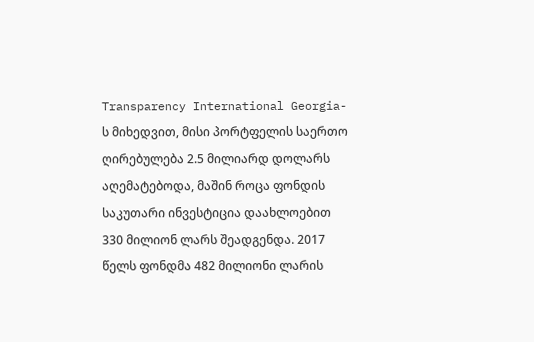Transparency International Georgia-ს მიხედვით, მისი პორტფელის საერთო ღირებულება 2.5 მილიარდ დოლარს აღემატებოდა, მაშინ როცა ფონდის საკუთარი ინვესტიცია დაახლოებით 330 მილიონ ლარს შეადგენდა. 2017 წელს ფონდმა 482 მილიონი ლარის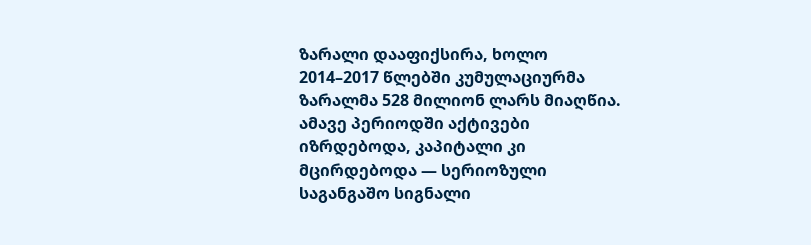ზარალი დააფიქსირა, ხოლო 2014–2017 წლებში კუმულაციურმა ზარალმა 528 მილიონ ლარს მიაღწია. ამავე პერიოდში აქტივები იზრდებოდა, კაპიტალი კი მცირდებოდა — სერიოზული საგანგაშო სიგნალი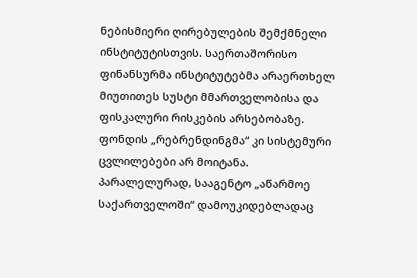ნებისმიერი ღირებულების შემქმნელი ინსტიტუტისთვის. საერთაშორისო ფინანსურმა ინსტიტუტებმა არაერთხელ მიუთითეს სუსტი მმართველობისა და ფისკალური რისკების არსებობაზე. ფონდის „რებრენდინგმა“ კი სისტემური ცვლილებები არ მოიტანა.
პარალელურად, სააგენტო „აწარმოე საქართველოში“ დამოუკიდებლადაც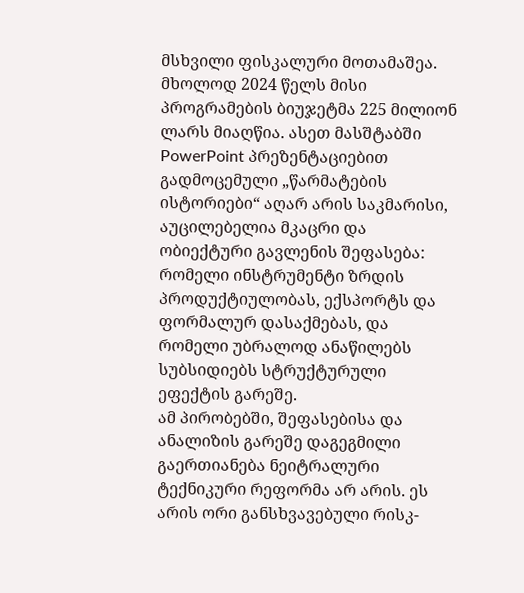მსხვილი ფისკალური მოთამაშეა. მხოლოდ 2024 წელს მისი პროგრამების ბიუჯეტმა 225 მილიონ ლარს მიაღწია. ასეთ მასშტაბში PowerPoint პრეზენტაციებით გადმოცემული „წარმატების ისტორიები“ აღარ არის საკმარისი, აუცილებელია მკაცრი და ობიექტური გავლენის შეფასება: რომელი ინსტრუმენტი ზრდის პროდუქტიულობას, ექსპორტს და ფორმალურ დასაქმებას, და რომელი უბრალოდ ანაწილებს სუბსიდიებს სტრუქტურული ეფექტის გარეშე.
ამ პირობებში, შეფასებისა და ანალიზის გარეშე დაგეგმილი გაერთიანება ნეიტრალური ტექნიკური რეფორმა არ არის. ეს არის ორი განსხვავებული რისკ-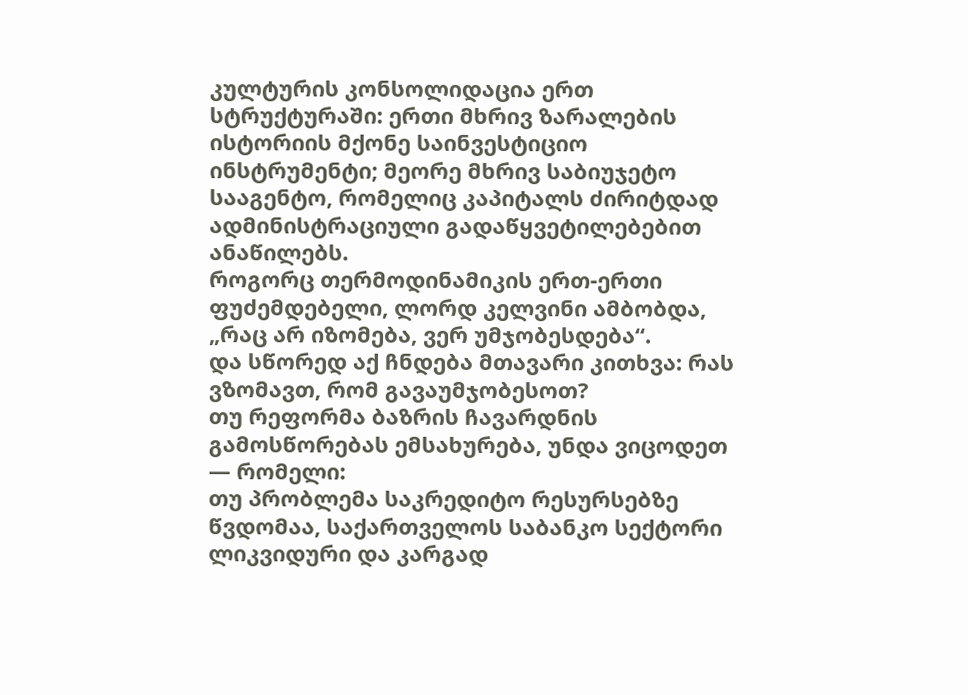კულტურის კონსოლიდაცია ერთ სტრუქტურაში: ერთი მხრივ ზარალების ისტორიის მქონე საინვესტიციო ინსტრუმენტი; მეორე მხრივ საბიუჯეტო სააგენტო, რომელიც კაპიტალს ძირიტდად ადმინისტრაციული გადაწყვეტილებებით ანაწილებს.
როგორც თერმოდინამიკის ერთ-ერთი ფუძემდებელი, ლორდ კელვინი ამბობდა, „რაც არ იზომება, ვერ უმჯობესდება“.
და სწორედ აქ ჩნდება მთავარი კითხვა: რას ვზომავთ, რომ გავაუმჯობესოთ?
თუ რეფორმა ბაზრის ჩავარდნის გამოსწორებას ემსახურება, უნდა ვიცოდეთ — რომელი:
თუ პრობლემა საკრედიტო რესურსებზე წვდომაა, საქართველოს საბანკო სექტორი ლიკვიდური და კარგად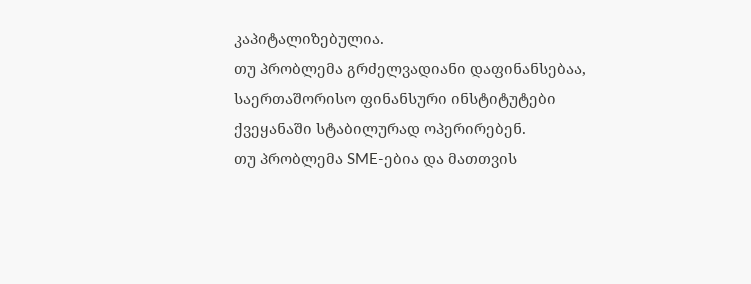კაპიტალიზებულია.
თუ პრობლემა გრძელვადიანი დაფინანსებაა, საერთაშორისო ფინანსური ინსტიტუტები ქვეყანაში სტაბილურად ოპერირებენ.
თუ პრობლემა SME-ებია და მათთვის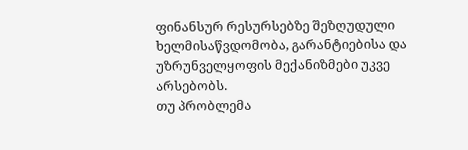ფინანსურ რესურსებზე შეზღუდული ხელმისაწვდომობა, გარანტიებისა და უზრუნველყოფის მექანიზმები უკვე არსებობს.
თუ პრობლემა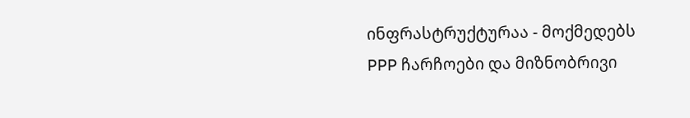ინფრასტრუქტურაა - მოქმედებს PPP ჩარჩოები და მიზნობრივი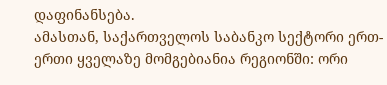დაფინანსება.
ამასთან, საქართველოს საბანკო სექტორი ერთ-ერთი ყველაზე მომგებიანია რეგიონში: ორი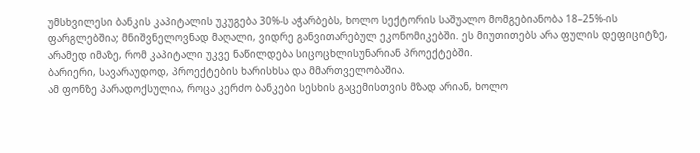უმსხვილესი ბანკის კაპიტალის უკუგება 30%-ს აჭარბებს, ხოლო სექტორის საშუალო მომგებიანობა 18–25%-ის ფარგლებშია; მნიშვნელოვნად მაღალი, ვიდრე განვითარებულ ეკონომიკებში. ეს მიუთითებს არა ფულის დეფიციტზე, არამედ იმაზე, რომ კაპიტალი უკვე ნაწილდება სიცოცხლისუნარიან პროექტებში.
ბარიერი, სავარაუდოდ, პროექტების ხარისხსა და მმართველობაშია.
ამ ფონზე პარადოქსულია, როცა კერძო ბანკები სესხის გაცემისთვის მზად არიან, ხოლო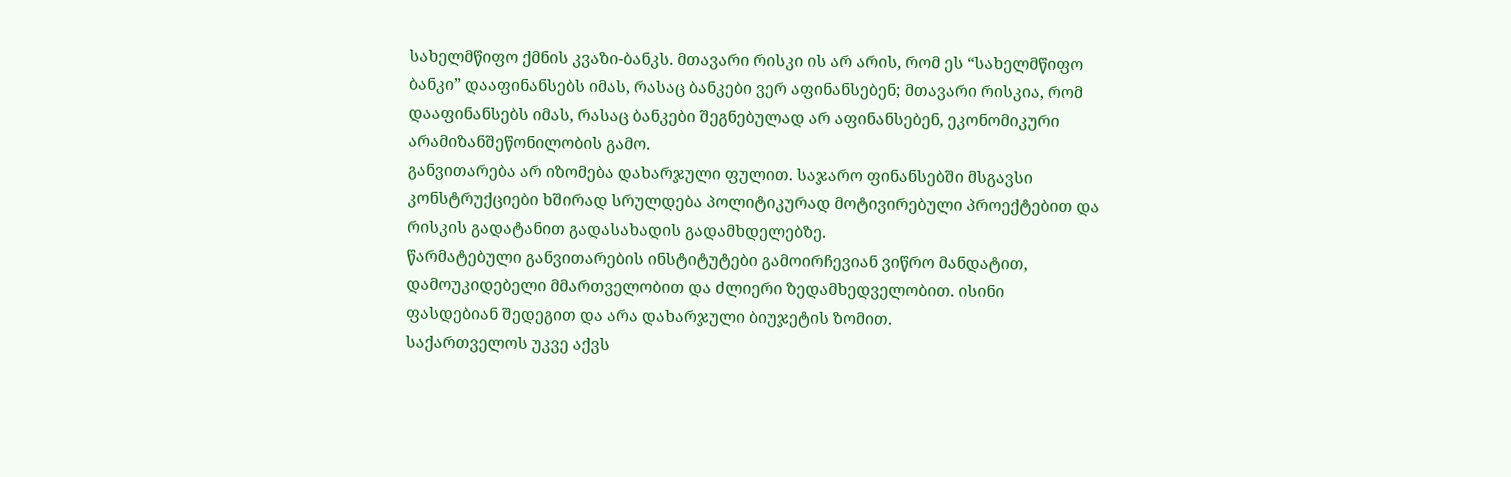სახელმწიფო ქმნის კვაზი-ბანკს. მთავარი რისკი ის არ არის, რომ ეს “სახელმწიფო ბანკი” დააფინანსებს იმას, რასაც ბანკები ვერ აფინანსებენ; მთავარი რისკია, რომ დააფინანსებს იმას, რასაც ბანკები შეგნებულად არ აფინანსებენ, ეკონომიკური არამიზანშეწონილობის გამო.
განვითარება არ იზომება დახარჯული ფულით. საჯარო ფინანსებში მსგავსი კონსტრუქციები ხშირად სრულდება პოლიტიკურად მოტივირებული პროექტებით და რისკის გადატანით გადასახადის გადამხდელებზე.
წარმატებული განვითარების ინსტიტუტები გამოირჩევიან ვიწრო მანდატით, დამოუკიდებელი მმართველობით და ძლიერი ზედამხედველობით. ისინი ფასდებიან შედეგით და არა დახარჯული ბიუჯეტის ზომით.
საქართველოს უკვე აქვს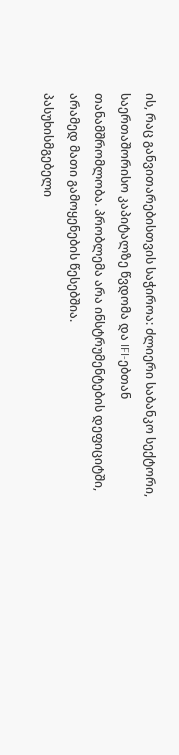ის, რაც განვითარებისთვის საჭიროა: ძლიერი საბანკო სექტორი, საერთაშორისო კაპიტალზე წვდომა და IFI-ებთან თანამშრომლობა. პრობლემა არა ინსტრუმენტების დეფიციტში, არამედ მათი გამოყენების წესებშია.
პასუხისმგებელი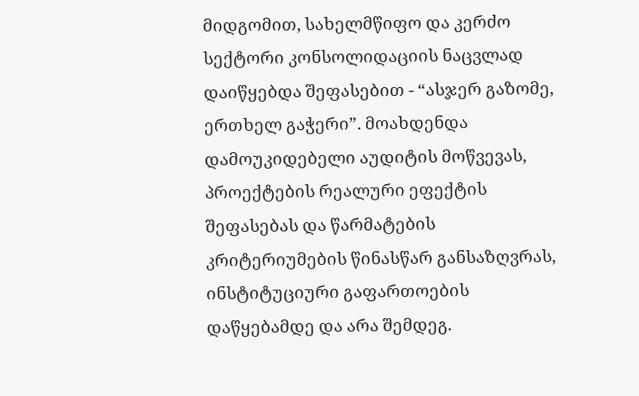მიდგომით, სახელმწიფო და კერძო სექტორი კონსოლიდაციის ნაცვლად დაიწყებდა შეფასებით - “ასჯერ გაზომე, ერთხელ გაჭერი”. მოახდენდა დამოუკიდებელი აუდიტის მოწვევას, პროექტების რეალური ეფექტის შეფასებას და წარმატების კრიტერიუმების წინასწარ განსაზღვრას, ინსტიტუციური გაფართოების დაწყებამდე და არა შემდეგ.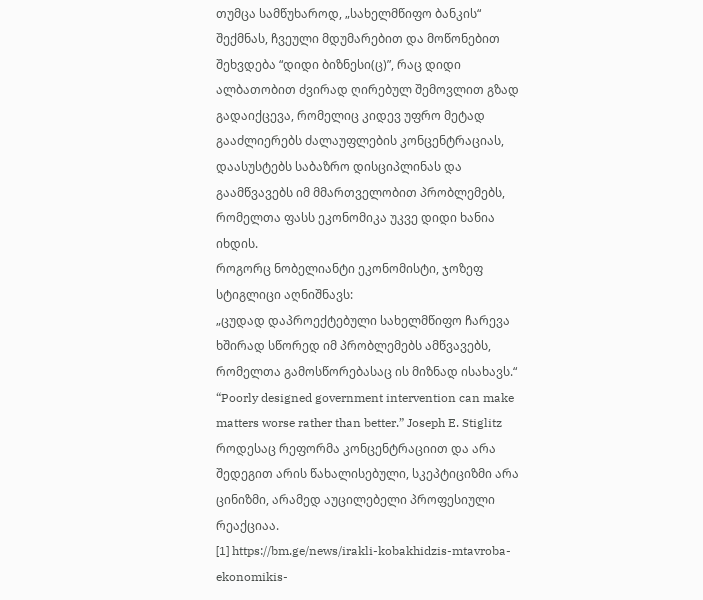თუმცა სამწუხაროდ, „სახელმწიფო ბანკის“ შექმნას, ჩვეული მდუმარებით და მოწონებით შეხვდება “დიდი ბიზნესი(ც)”, რაც დიდი ალბათობით ძვირად ღირებულ შემოვლით გზად გადაიქცევა, რომელიც კიდევ უფრო მეტად გააძლიერებს ძალაუფლების კონცენტრაციას, დაასუსტებს საბაზრო დისციპლინას და გაამწვავებს იმ მმართველობით პრობლემებს, რომელთა ფასს ეკონომიკა უკვე დიდი ხანია იხდის.
როგორც ნობელიანტი ეკონომისტი, ჯოზეფ სტიგლიცი აღნიშნავს:
„ცუდად დაპროექტებული სახელმწიფო ჩარევა ხშირად სწორედ იმ პრობლემებს ამწვავებს, რომელთა გამოსწორებასაც ის მიზნად ისახავს.“
“Poorly designed government intervention can make matters worse rather than better.” Joseph E. Stiglitz
როდესაც რეფორმა კონცენტრაციით და არა შედეგით არის წახალისებული, სკეპტიციზმი არა ცინიზმი, არამედ აუცილებელი პროფესიული რეაქციაა.
[1] https://bm.ge/news/irakli-kobakhidzis-mtavroba-ekonomikis-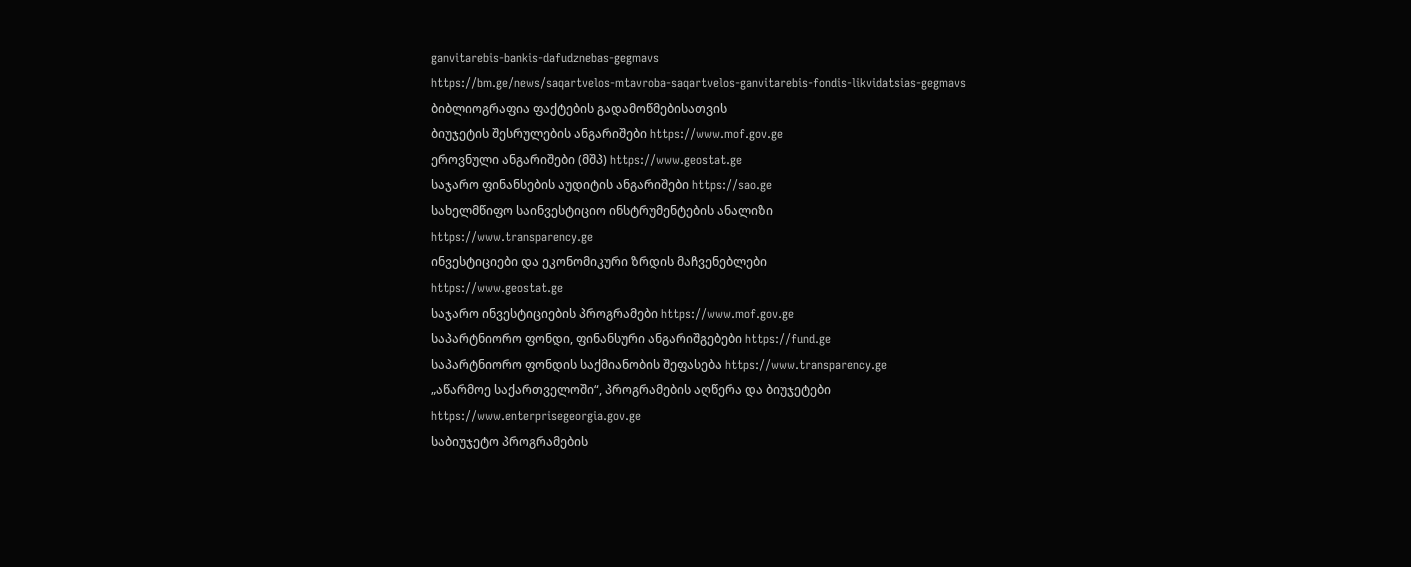ganvitarebis-bankis-dafudznebas-gegmavs
https://bm.ge/news/saqartvelos-mtavroba-saqartvelos-ganvitarebis-fondis-likvidatsias-gegmavs
ბიბლიოგრაფია ფაქტების გადამოწმებისათვის
ბიუჯეტის შესრულების ანგარიშები https://www.mof.gov.ge
ეროვნული ანგარიშები (მშპ) https://www.geostat.ge
საჯარო ფინანსების აუდიტის ანგარიშები https://sao.ge
სახელმწიფო საინვესტიციო ინსტრუმენტების ანალიზი
https://www.transparency.ge
ინვესტიციები და ეკონომიკური ზრდის მაჩვენებლები
https://www.geostat.ge
საჯარო ინვესტიციების პროგრამები https://www.mof.gov.ge
საპარტნიორო ფონდი, ფინანსური ანგარიშგებები https://fund.ge
საპარტნიორო ფონდის საქმიანობის შეფასება https://www.transparency.ge
„აწარმოე საქართველოში“, პროგრამების აღწერა და ბიუჯეტები
https://www.enterprisegeorgia.gov.ge
საბიუჯეტო პროგრამების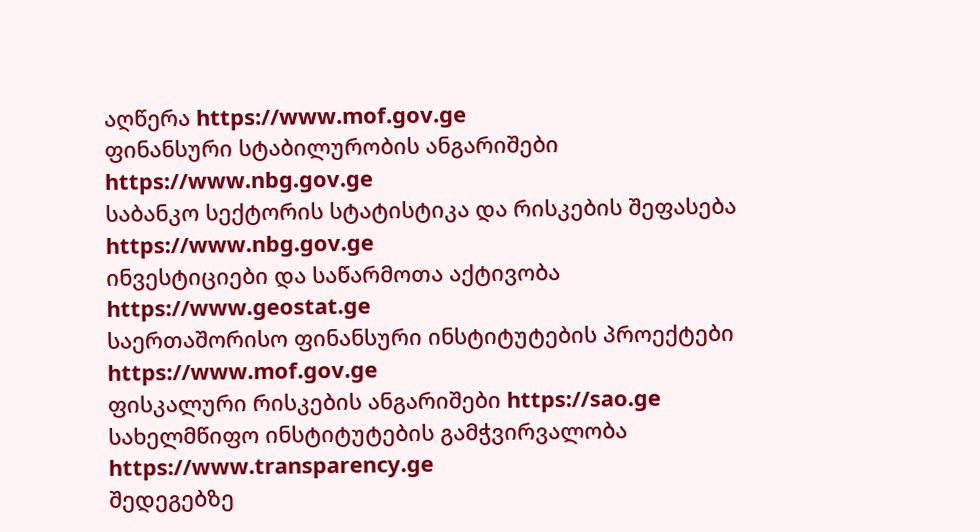აღწერა https://www.mof.gov.ge
ფინანსური სტაბილურობის ანგარიშები https://www.nbg.gov.ge
საბანკო სექტორის სტატისტიკა და რისკების შეფასება https://www.nbg.gov.ge
ინვესტიციები და საწარმოთა აქტივობა https://www.geostat.ge
საერთაშორისო ფინანსური ინსტიტუტების პროექტები https://www.mof.gov.ge
ფისკალური რისკების ანგარიშები https://sao.ge
სახელმწიფო ინსტიტუტების გამჭვირვალობა https://www.transparency.ge
შედეგებზე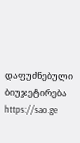დაფუძნებული ბიუჯეტირება https://sao.ge